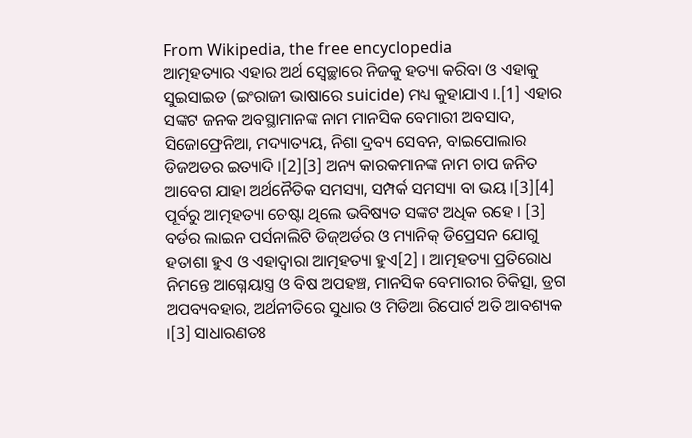From Wikipedia, the free encyclopedia
ଆତ୍ମହତ୍ୟାର ଏହାର ଅର୍ଥ ସ୍ୱେଚ୍ଛାରେ ନିଜକୁ ହତ୍ୟା କରିବା ଓ ଏହାକୁ ସୁଇସାଇଡ (ଇଂରାଜୀ ଭାଷାରେ suicide) ମଧ୍ୟ କୁହାଯାଏ ।.[1] ଏହାର ସଙ୍କଟ ଜନକ ଅବସ୍ଥାମାନଙ୍କ ନାମ ମାନସିକ ବେମାରୀ ଅବସାଦ, ସିଜୋଫ୍ରେନିଆ, ମଦ୍ୟାତ୍ୟୟ, ନିଶା ଦ୍ରବ୍ୟ ସେବନ, ବାଇପୋଲାର ଡିଜଅଡର ଇତ୍ୟାଦି ।[2][3] ଅନ୍ୟ କାରକମାନଙ୍କ ନାମ ଚାପ ଜନିତ ଆବେଗ ଯାହା ଅର୍ଥନୈତିକ ସମସ୍ୟା, ସମ୍ପର୍କ ସମସ୍ୟା ବା ଭୟ ।[3][4] ପୂର୍ବରୁ ଆତ୍ମହତ୍ୟା ଚେଷ୍ଟା ଥିଲେ ଭବିଷ୍ୟତ ସଙ୍କଟ ଅଧିକ ରହେ । [3] ବର୍ଡର ଲାଇନ ପର୍ସନାଲିଟି ଡିଜ୍ଅର୍ଡର ଓ ମ୍ୟାନିକ୍ ଡିପ୍ରେସନ ଯୋଗୁ ହତାଶା ହୁଏ ଓ ଏହାଦ୍ୱାରା ଆତ୍ମହତ୍ୟା ହୁଏ[2] । ଆତ୍ମହତ୍ୟା ପ୍ରତିରୋଧ ନିମନ୍ତେ ଆଗ୍ନେୟାସ୍ତ୍ର ଓ ବିଷ ଅପହଞ୍ଚ, ମାନସିକ ବେମାରୀର ଚିକିତ୍ସା, ଡ୍ରଗ ଅପବ୍ୟବହାର, ଅର୍ଥନୀତିରେ ସୁଧାର ଓ ମିଡିଆ ରିପୋର୍ଟ ଅତି ଆବଶ୍ୟକ ।[3] ସାଧାରଣତଃ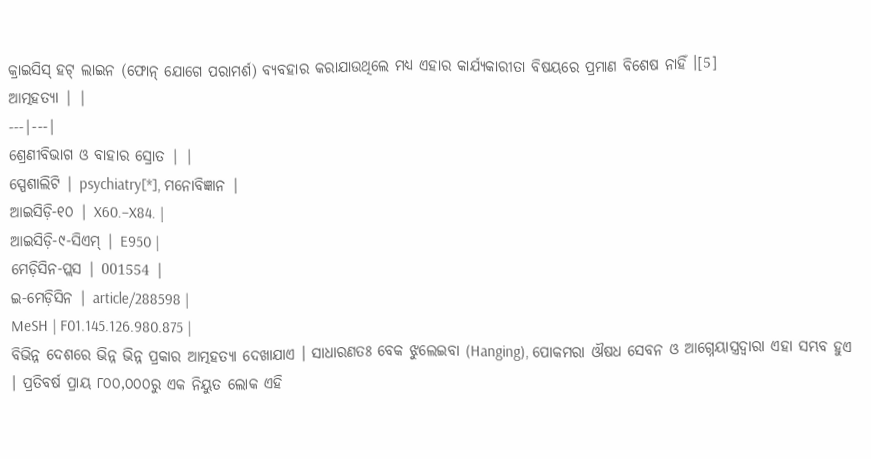କ୍ରାଇସିସ୍ ହଟ୍ ଲାଇନ (ଫୋନ୍ ଯୋଗେ ପରାମର୍ଶ) ବ୍ୟବହାର କରାଯାଉଥିଲେ ମଧ୍ୟ ଏହାର କାର୍ଯ୍ୟକାରୀତା ବିଷୟରେ ପ୍ରମାଣ ବିଶେଷ ନାହିଁ ।[5]
ଆତ୍ମହତ୍ୟା | |
---|---|
ଶ୍ରେଣୀବିଭାଗ ଓ ବାହାର ସ୍ରୋତ | |
ସ୍ପେଶାଲିଟି | psychiatry[*], ମନୋବିଜ୍ଞାନ |
ଆଇସିଡ଼ି-୧୦ | X60.–X84. |
ଆଇସିଡ଼ି-୯-ସିଏମ୍ | E950 |
ମେଡ଼ିସିନ-ପ୍ଲସ | 001554 |
ଇ-ମେଡ଼ିସିନ | article/288598 |
MeSH | F01.145.126.980.875 |
ବିଭିନ୍ନ ଦେଶରେ ଭିନ୍ନ ଭିନ୍ନ ପ୍ରକାର ଆତ୍ମହତ୍ୟା ଦେଖାଯାଏ । ସାଧାରଣତଃ ବେକ ଝୁଲେଇବା (Hanging), ପୋକମରା ଔଷଧ ସେବନ ଓ ଆଗ୍ନେୟାସ୍ତ୍ରଦ୍ୱାରା ଏହା ସମ୍ଭବ ହୁଏ । ପ୍ରତିବର୍ଷ ପ୍ରାୟ ୮୦୦,୦୦୦ରୁ ଏକ ନିୟୁତ ଲୋକ ଏହି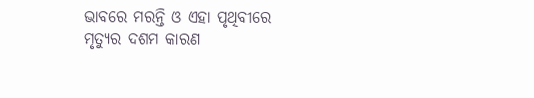ଭାବରେ ମରନ୍ତି ଓ ଏହା ପୃଥିବୀରେ ମୃତ୍ୟୁର ଦଶମ କାରଣ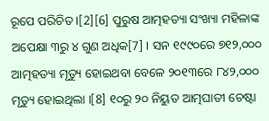ରୂପେ ପରିଚିତ ।[2][6] ପୁରୁଷ ଆତ୍ମହତ୍ୟା ସଂଖ୍ୟା ମହିଳାଙ୍କ ଅପେକ୍ଷା ୩ରୁ ୪ ଗୁଣ ଅଧିକ[7] । ସନ ୧୯୯୦ରେ ୭୧୨,୦୦୦ ଆତ୍ମହତ୍ୟା ମୃତ୍ୟୁ ହୋଇଥବା ବେଳେ ୨୦୧୩ରେ ୮୪୨,୦୦୦ ମୃତ୍ୟୁ ହୋଇଥିଲା ।[8] ୧୦ରୁ ୨୦ ନିୟୁତ ଆତ୍ମଘାତୀ ଚେଷ୍ଟା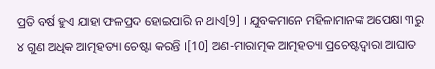ପ୍ରତି ବର୍ଷ ହୁଏ ଯାହା ଫଳପ୍ରଦ ହୋଇପାରି ନ ଥାଏ[9] । ଯୁବକମାନେ ମହିଳାମାନଙ୍କ ଅପେକ୍ଷା ୩ରୁ ୪ ଗୁଣ ଅଧିକ ଆତ୍ମହତ୍ୟା ଚେଷ୍ଟା କରନ୍ତି ।[10] ଅଣ-ମାରାତ୍ମକ ଆତ୍ମହତ୍ୟା ପ୍ରଚେଷ୍ଟଦ୍ୱାରା ଆଘାତ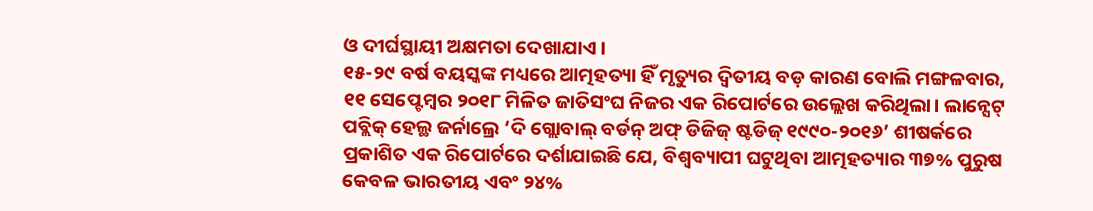ଓ ଦୀର୍ଘସ୍ଥାୟୀ ଅକ୍ଷମତା ଦେଖାଯାଏ ।
୧୫-୨୯ ବର୍ଷ ବୟସ୍କଙ୍କ ମଧ୍ୟରେ ଆତ୍ମହତ୍ୟା ହିଁ ମୃତ୍ୟୁର ଦ୍ୱିତୀୟ ବଡ଼ କାରଣ ବୋଲି ମଙ୍ଗଳବାର, ୧୧ ସେପ୍ଟେମ୍ବର ୨୦୧୮ ମିଳିତ ଜାତିସଂଘ ନିଜର ଏକ ରିପୋର୍ଟରେ ଉଲ୍ଲେଖ କରିଥିଲା। ଲାନ୍ସେଟ୍ ପବ୍ଲିକ୍ ହେଲ୍ଥ ଜର୍ନାଲ୍ରେ ‘ଦି ଗ୍ଲୋବାଲ୍ ବର୍ଡନ୍ ଅଫ୍ ଡିଜିଜ୍ ଷ୍ଟଡିଜ୍ ୧୯୯୦-୨୦୧୬’ ଶୀଷର୍କରେ ପ୍ରକାଶିତ ଏକ ରିପୋର୍ଟରେ ଦର୍ଶାଯାଇଛି ଯେ, ବିଶ୍ୱବ୍ୟାପୀ ଘଟୁଥିବା ଆତ୍ମହତ୍ୟାର ୩୭% ପୁରୁଷ କେବଳ ଭାରତୀୟ ଏବଂ ୨୪%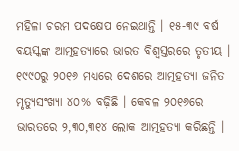ମହିଳା ଚରମ ପଦକ୍ଷେପ ନେଇଥାନ୍ତି । ୧୫-୩୯ ବର୍ଷ ବୟସ୍କଙ୍କ ଆତ୍ମହତ୍ୟାରେ ଭାରତ ବିଶ୍ୱସ୍ତରରେ ତୃତୀୟ । ୧୯୯୦ରୁ ୨୦୧୬ ମଧ୍ୟରେ ଦେଶରେ ଆତ୍ମହତ୍ୟା ଜନିତ ମୃତ୍ୟୁସଂଖ୍ୟା ୪୦% ବଢ଼ିଛି । କେବଳ ୨୦୧୬ରେ ଭାରତରେ ୨,୩୦,୩୧୪ ଲୋକ ଆତ୍ମହତ୍ୟା କରିଛନ୍ତି ।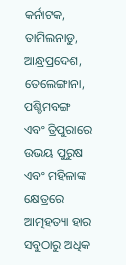କର୍ନାଟକ, ତାମିଲନାଡୁ, ଆନ୍ଧ୍ରପ୍ରଦେଶ, ତେଲେଙ୍ଗାନା, ପଶ୍ଚିମବଙ୍ଗ ଏବଂ ତ୍ରିପୁରାରେ ଉଭୟ ପୁରୁଷ ଏବଂ ମହିଳାଙ୍କ କ୍ଷେତ୍ରରେ ଆତ୍ମହତ୍ୟା ହାର ସବୁଠାରୁ ଅଧିକ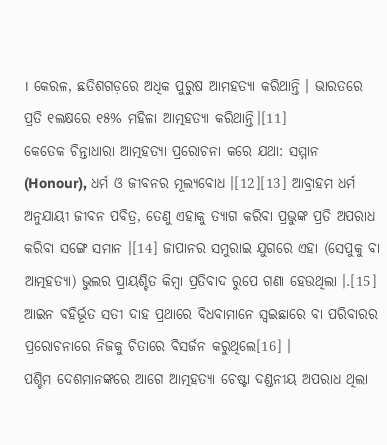। କେରଳ, ଛତିଶଗଡ଼ରେ ଅଧିକ ପୁରୁଷ ଆମହତ୍ୟା କରିଥାନ୍ତି । ଭାରତରେ ପ୍ରତି ୧ଲକ୍ଷରେ ୧୫% ମହିଳା ଆତ୍ମହତ୍ୟା କରିଥାନ୍ତି।[11]
କେତେକ ଚିନ୍ତାଧାରା ଆତ୍ମହତ୍ୟା ପ୍ରରୋଚନା କରେ ଯଥା: ସମ୍ମାନ (Honour), ଧର୍ମ ଓ ଜୀବନର ମୂଲ୍ୟବୋଧ ।[12][13] ଆବ୍ରାହମ ଧର୍ମ ଅନୁଯାୟୀ ଜୀବନ ପବିତ୍ର, ତେଣୁ ଏହାକୁ ତ୍ୟାଗ କରିବା ପ୍ରଭୁଙ୍କ ପ୍ରତି ଅପରାଧ କରିବା ସଙ୍ଗେ ସମାନ ।[14] ଜାପାନର ସମୁରାଇ ଯୁଗରେ ଏହା (ସେପୁକୁ ବା ଆତ୍ମହତ୍ୟା) ଭୁଲର ପ୍ରାୟଶ୍ଚିତ କିମ୍ବା ପ୍ରତିବାଦ ରୁପେ ଗଣା ହେଉଥିଲା ।.[15] ଆଇନ ବହିର୍ଭୂତ ସତୀ ଦାହ ପ୍ରଥାରେ ବିଧବାମାନେ ସ୍ୱଇଛାରେ ବା ପରିବାରର ପ୍ରରୋଚନାରେ ନିଜକୁ ଚିତାରେ ବିସର୍ଜନ କରୁଥିଲେ[16] ।
ପଶ୍ଚିମ ଦେଶମାନଙ୍କରେ ଆଗେ ଆତ୍ମହତ୍ୟା ଚେଷ୍ଟା ଦଣ୍ଡନୀୟ ଅପରାଧ ଥିଲା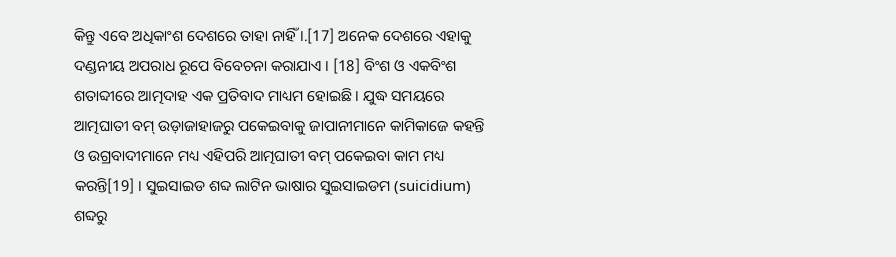କିନ୍ତୁ ଏବେ ଅଧିକାଂଶ ଦେଶରେ ତାହା ନାହିଁ ।.[17] ଅନେକ ଦେଶରେ ଏହାକୁ ଦଣ୍ଡନୀୟ ଅପରାଧ ରୂପେ ବିବେଚନା କରାଯାଏ । [18] ବିଂଶ ଓ ଏକବିଂଶ ଶତାବ୍ଦୀରେ ଆତ୍ମଦାହ ଏକ ପ୍ରତିବାଦ ମାଧ୍ୟମ ହୋଇଛି । ଯୁଦ୍ଧ ସମୟରେ ଆତ୍ମଘାତୀ ବମ୍ ଉଡ଼ାଜାହାଜରୁ ପକେଇବାକୁ ଜାପାନୀମାନେ କାମିକାଜେ କହନ୍ତି ଓ ଉଗ୍ରବାଦୀମାନେ ମଧ୍ୟ ଏହିପରି ଆତ୍ମଘାତୀ ବମ୍ ପକେଇବା କାମ ମଧ୍ୟ କରନ୍ତି[19] । ସୁଇସାଇଡ ଶବ୍ଦ ଲାଟିନ ଭାଷାର ସୁଇସାଇଡମ (suicidium) ଶବ୍ଦରୁ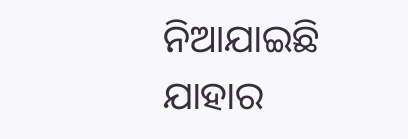ନିଆଯାଇଛି ଯାହାର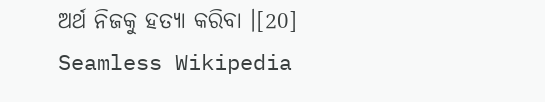ଅର୍ଥ ନିଜକୁ ହତ୍ୟା କରିବା ।[20]
Seamless Wikipedia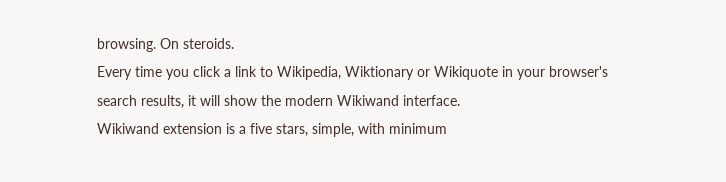browsing. On steroids.
Every time you click a link to Wikipedia, Wiktionary or Wikiquote in your browser's search results, it will show the modern Wikiwand interface.
Wikiwand extension is a five stars, simple, with minimum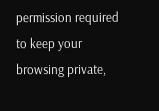permission required to keep your browsing private,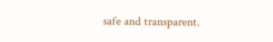safe and transparent.